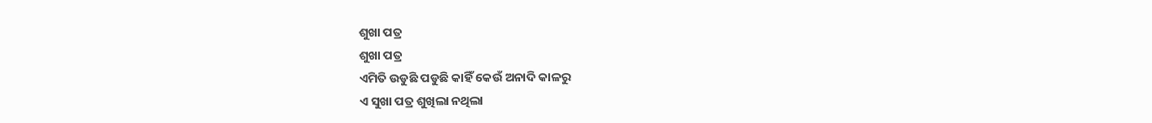ଶୁଖା ପତ୍ର
ଶୁଖା ପତ୍ର
ଏମିତି ଉଡୁଛି ପଡୁଛି କାହିଁ କେଉଁ ଅନାଦି କାଳରୁ
ଏ ସୁଖା ପତ୍ର ଶୁଖିଲା ନଥିଲା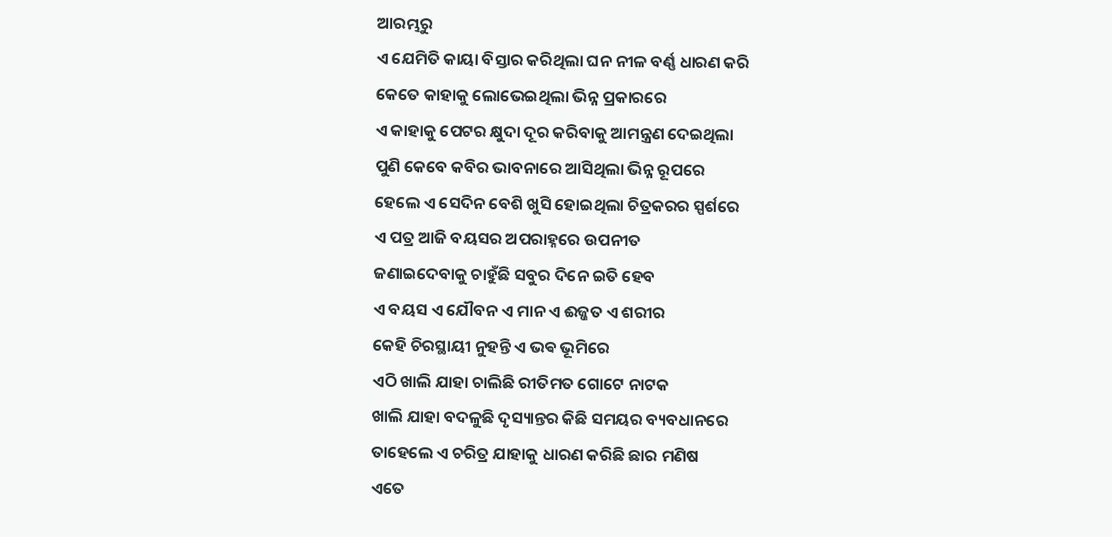ଆରମ୍ଭରୁ
ଏ ଯେମିତି କାୟା ବିସ୍ତାର କରିଥିଲା ଘନ ନୀଳ ବର୍ଣ୍ଣ ଧାରଣ କରି
କେତେ କାହାକୁ ଲୋଭେଇଥିଲା ଭିନ୍ନ ପ୍ରକାରରେ
ଏ କାହାକୁ ପେଟର କ୍ଷୁଦା ଦୂର କରିବାକୁ ଆମନ୍ତ୍ରଣ ଦେଇଥିଲା
ପୁଣି କେବେ କବିର ଭାବନାରେ ଆସିଥିଲା ଭିନ୍ନ ରୂପରେ
ହେଲେ ଏ ସେଦିନ ବେଶି ଖୁସି ହୋଇଥିଲା ଚିତ୍ରକରର ସ୍ପର୍ଶରେ
ଏ ପତ୍ର ଆଜି ବୟସର ଅପରାହ୍ନରେ ଉପନୀତ
ଜଣାଇଦେବାକୁ ଚାହୁଁଛି ସବୁର ଦିନେ ଇତି ହେବ
ଏ ବୟସ ଏ ଯୌବନ ଏ ମାନ ଏ ଈଜ୍ଜତ ଏ ଶରୀର
କେହି ଚିରସ୍ଥାୟୀ ନୁହନ୍ତି ଏ ଭଵ ଭୂମିରେ
ଏଠି ଖାଲି ଯାହା ଚାଲିଛି ରୀତିମତ ଗୋଟେ ନାଟକ
ଖାଲି ଯାହା ବଦଳୁଛି ଦୃସ୍ୟାନ୍ତର କିଛି ସମୟର ବ୍ୟବଧାନରେ
ତାହେଲେ ଏ ଚରିତ୍ର ଯାହାକୁ ଧାରଣ କରିଛି ଛାର ମଣିଷ
ଏତେ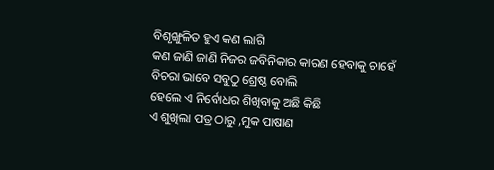ବିଶୃଙ୍ଖୁଳିତ ହୁଏ କଣ ଲାଗି
କଣ ଜାଣି ଜାଣି ନିଜର ଜବିନିକାର କାରଣ ହେବାକୁ ଚାହେଁ
ବିଚରା ଭାବେ ସବୁଠୁ ଶ୍ରେଷ୍ଠ ବୋଲି
ହେଲେ ଏ ନିର୍ବୋଧର ଶିଖିବାକୁ ଅଛି କିଛି
ଏ ଶୁଖିଲା ପତ୍ର ଠାରୁ ,ମୁକ ପାଷାଣ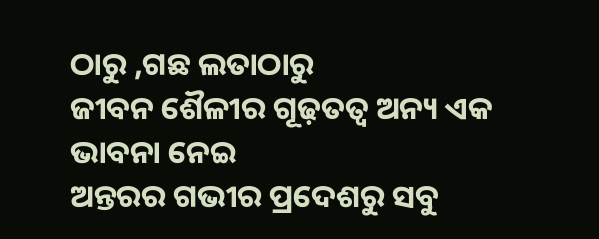ଠାରୁ ,ଗଛ ଲତାଠାରୁ
ଜୀବନ ଶୈଳୀର ଗୂଢ଼ତତ୍ୱ ଅନ୍ୟ ଏକ ଭାବନା ନେଇ
ଅନ୍ତରର ଗଭୀର ପ୍ରଦେଶରୁ ସବୁ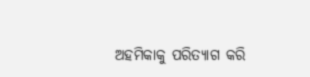ଅହମିକାକୁ ପରିତ୍ୟାଗ କରି